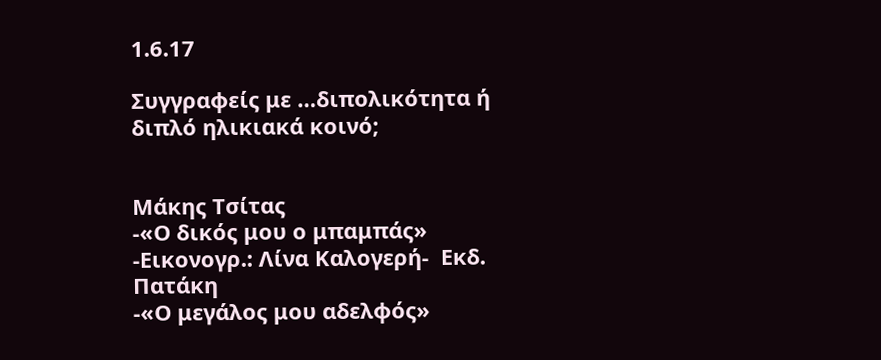1.6.17

Συγγραφείς με …διπολικότητα ή διπλό ηλικιακά κοινό;


Μάκης Τσίτας
-«Ο δικός μου ο μπαμπάς» -Εικονογρ.: Λίνα Καλογερή-  Εκδ. Πατάκη
-«Ο μεγάλος μου αδελφός»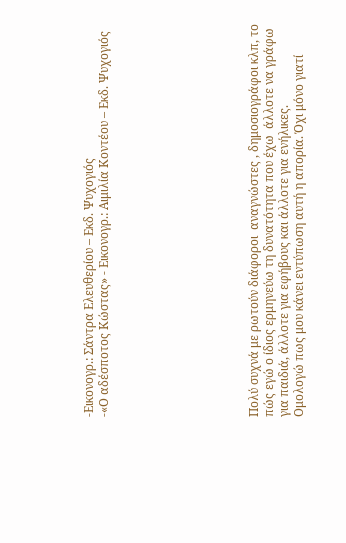-Εικονογρ.: Σάντρα Ελευθερίου – Εκδ. Ψυχογιός
-«Ο αδέσποτος Κώστας» - Εικονογρ.: Αιμιλία Κοντέου – Εκδ. Ψυχογιός









Πολύ συχνά με ρωτούν διάφοροι  αναγνώστες , δημοσιογράφοι κλπ, το πώς εγώ ο ίδιος ερμηνεύω τη δυνατότητα που έχω  άλλοτε να γράφω για παιδιά, άλλοτε για εφήβους και άλλοτε για ενήλικες.
Ομολογώ πως μου κάνει εντύπωση αυτή η απορία. Όχι μόνο γιατί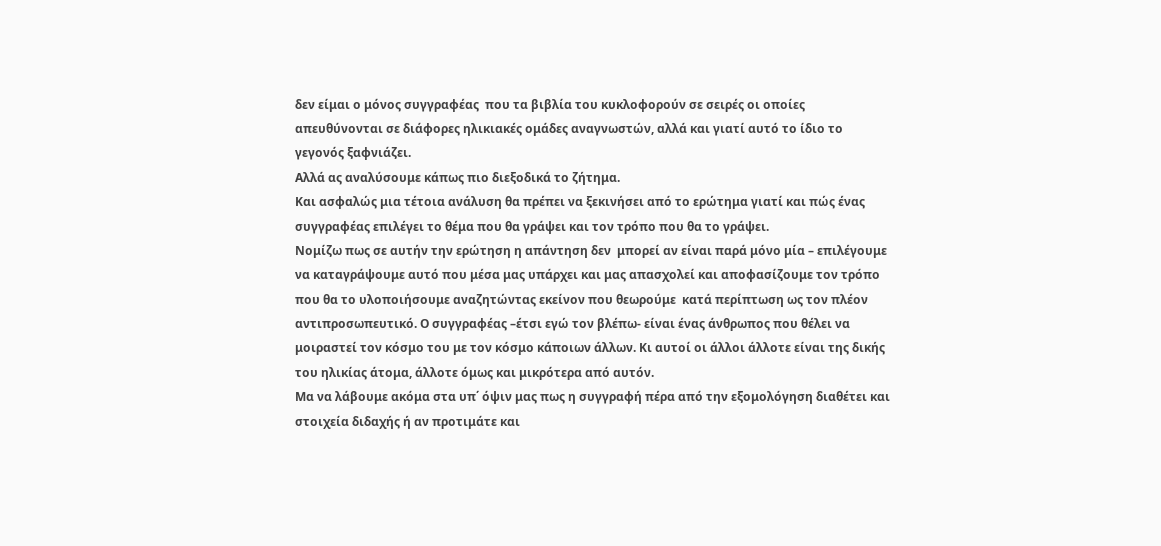δεν είμαι ο μόνος συγγραφέας  που τα βιβλία του κυκλοφορούν σε σειρές οι οποίες απευθύνονται σε διάφορες ηλικιακές ομάδες αναγνωστών, αλλά και γιατί αυτό το ίδιο το γεγονός ξαφνιάζει.
Αλλά ας αναλύσουμε κάπως πιο διεξοδικά το ζήτημα.
Και ασφαλώς μια τέτοια ανάλυση θα πρέπει να ξεκινήσει από το ερώτημα γιατί και πώς ένας συγγραφέας επιλέγει το θέμα που θα γράψει και τον τρόπο που θα το γράψει.
Νομίζω πως σε αυτήν την ερώτηση η απάντηση δεν  μπορεί αν είναι παρά μόνο μία – επιλέγουμε να καταγράψουμε αυτό που μέσα μας υπάρχει και μας απασχολεί και αποφασίζουμε τον τρόπο που θα το υλοποιήσουμε αναζητώντας εκείνον που θεωρούμε  κατά περίπτωση ως τον πλέον αντιπροσωπευτικό. Ο συγγραφέας –έτσι εγώ τον βλέπω- είναι ένας άνθρωπος που θέλει να μοιραστεί τον κόσμο του με τον κόσμο κάποιων άλλων. Κι αυτοί οι άλλοι άλλοτε είναι της δικής του ηλικίας άτομα, άλλοτε όμως και μικρότερα από αυτόν.
Μα να λάβουμε ακόμα στα υπ΄ όψιν μας πως η συγγραφή πέρα από την εξομολόγηση διαθέτει και στοιχεία διδαχής ή αν προτιμάτε και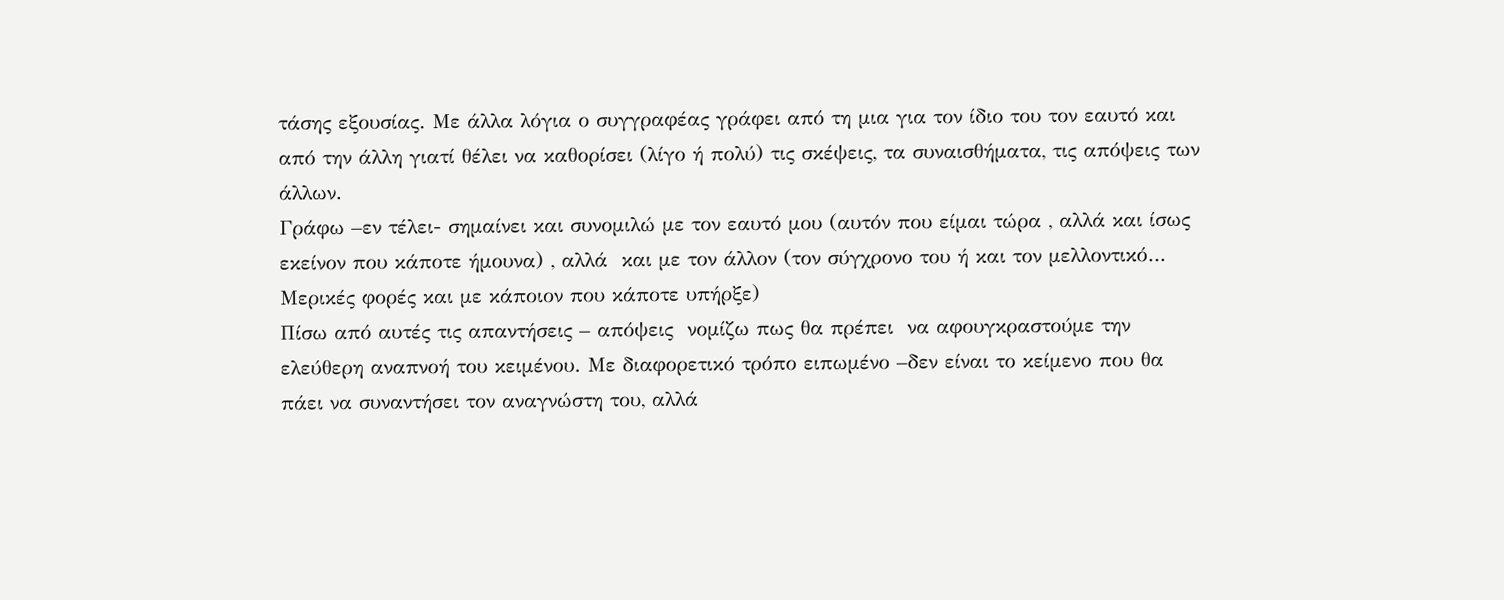τάσης εξουσίας. Με άλλα λόγια ο συγγραφέας γράφει από τη μια για τον ίδιο του τον εαυτό και από την άλλη γιατί θέλει να καθορίσει (λίγο ή πολύ) τις σκέψεις, τα συναισθήματα, τις απόψεις των άλλων.
Γράφω –εν τέλει- σημαίνει και συνομιλώ με τον εαυτό μου (αυτόν που είμαι τώρα , αλλά και ίσως εκείνον που κάποτε ήμουνα) , αλλά  και με τον άλλον (τον σύγχρονο του ή και τον μελλοντικό… Μερικές φορές και με κάποιον που κάποτε υπήρξε)
Πίσω από αυτές τις απαντήσεις – απόψεις  νομίζω πως θα πρέπει  να αφουγκραστούμε την ελεύθερη αναπνοή του κειμένου. Με διαφορετικό τρόπο ειπωμένο –δεν είναι το κείμενο που θα πάει να συναντήσει τον αναγνώστη του, αλλά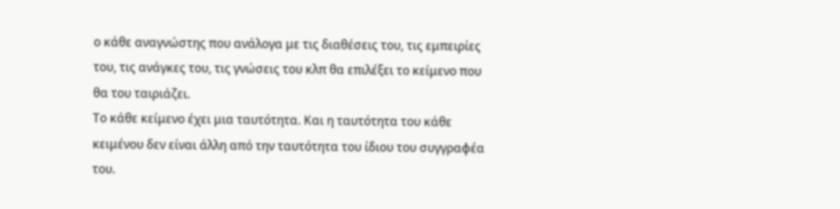ο κάθε αναγνώστης που ανάλογα με τις διαθέσεις του, τις εμπειρίες του, τις ανάγκες του, τις γνώσεις του κλπ θα επιλέξει το κείμενο που θα του ταιριάζει.
Το κάθε κείμενο έχει μια ταυτότητα. Και η ταυτότητα του κάθε κειμένου δεν είναι άλλη από την ταυτότητα του ίδιου του συγγραφέα του.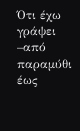Ότι έχω γράψει –από παραμύθι έως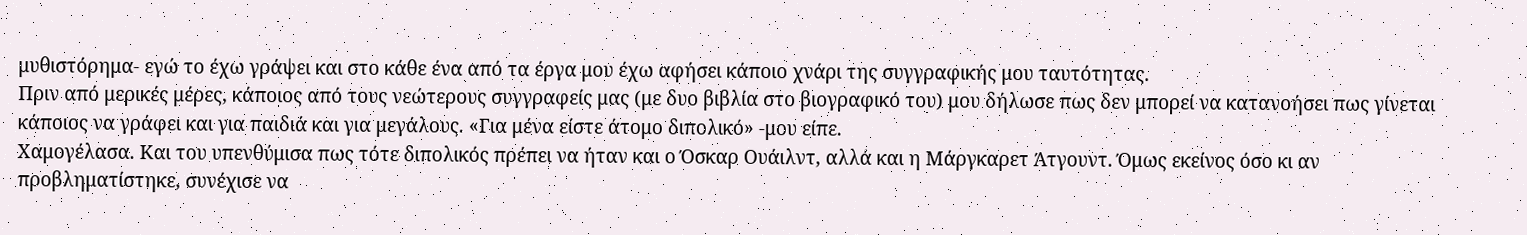μυθιστόρημα- εγώ το έχω γράψει και στο κάθε ένα από τα έργα μου έχω αφήσει κάποιο χνάρι της συγγραφικής μου ταυτότητας.
Πριν από μερικές μέρες, κάποιος από τους νεώτερους συγγραφείς μας (με δυο βιβλία στο βιογραφικό του) μου δήλωσε πως δεν μπορεί να κατανοήσει πως γίνεται κάποιος να γράφει και για παιδιά και για μεγάλους. «Για μένα είστε άτομο διπολικό» -μου είπε.
Χαμογέλασα. Και του υπενθύμισα πως τότε διπολικός πρέπει να ήταν και ο Όσκαρ Ουάιλντ, αλλά και η Μάργκαρετ Άτγουντ. Όμως εκείνος όσο κι αν προβληματίστηκε, συνέχισε να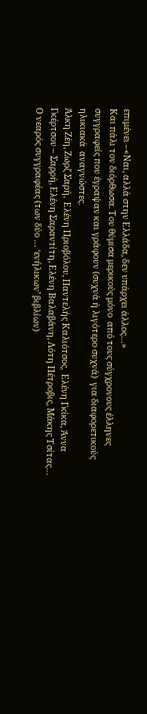επιμένει –«Ναι, αλλά στην Ελλάδα, δεν υπάρχει άλλος…»
Και πάλι τον διόρθωσα. Του θύμισα μερικούς μόνο  από τους σύγχρονους έλληνες συγγραφείς που έγραψαν και γράφουν (συχνά ή λιγότερο συχνά)  για διαφορετικούς ηλικιακά  αναγνώστες.
Άλκη Ζέη, Ζωρζ Σαρή,  Ελένη Πριοβόλου, Παντελής Καλιότσος,  Ελένη Γκίκα, Άννα Γκέρτσου – Σαρρή, Ελένη Σαραντίτη, Ελένη Βαλαβάνη, Λότη Πέτροβις, Μάκης Τσίτας…
Ο νεαρός συγγραφέας (των δύο … ‘ενήλικων’ βιβλίων)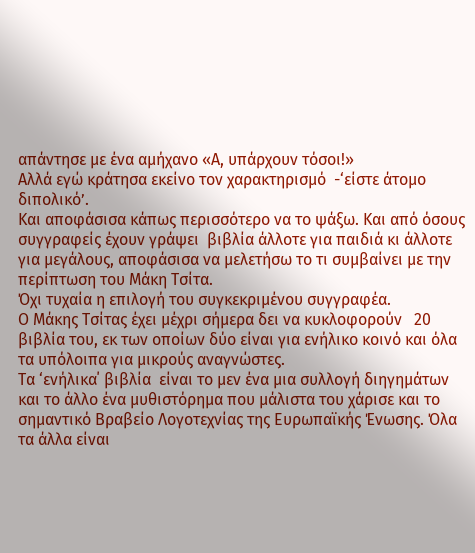απάντησε με ένα αμήχανο «Α, υπάρχουν τόσοι!»
Αλλά εγώ κράτησα εκείνο τον χαρακτηρισμό  -‘είστε άτομο διπολικό’.
Και αποφάσισα κάπως περισσότερο να το ψάξω. Και από όσους συγγραφείς έχουν γράψει  βιβλία άλλοτε για παιδιά κι άλλοτε για μεγάλους, αποφάσισα να μελετήσω το τι συμβαίνει με την περίπτωση του Μάκη Τσίτα.
Όχι τυχαία η επιλογή του συγκεκριμένου συγγραφέα.
Ο Μάκης Τσίτας έχει μέχρι σήμερα δει να κυκλοφορούν   20 βιβλία του, εκ των οποίων δύο είναι για ενήλικο κοινό και όλα τα υπόλοιπα για μικρούς αναγνώστες.
Τα ‘ενήλικα΄ βιβλία  είναι το μεν ένα μια συλλογή διηγημάτων και το άλλο ένα μυθιστόρημα που μάλιστα του χάρισε και το σημαντικό Βραβείο Λογοτεχνίας της Ευρωπαϊκής Ένωσης. Όλα τα άλλα είναι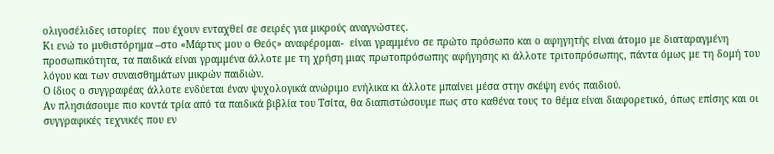ολιγοσέλιδες ιστορίες  που έχουν ενταχθεί σε σειρές για μικρούς αναγνώστες.
Κι ενώ το μυθιστόρημα –στο «Μάρτυς μου ο Θεός» αναφέρομαι-  είναι γραμμένο σε πρώτο πρόσωπο και ο αφηγητής είναι άτομο με διαταραγμένη προσωπικότητα, τα παιδικά είναι γραμμένα άλλοτε με τη χρήση μιας πρωτοπρόσωπης αφήγησης κι άλλοτε τριτοπρόσωπης, πάντα όμως με τη δομή του λόγου και των συναισθημάτων μικρών παιδιών.
Ο ίδιος ο συγγραφέας άλλοτε ενδύεται έναν ψυχολογικά ανώριμο ενήλικα κι άλλοτε μπαίνει μέσα στην σκέψη ενός παιδιού.
Αν πλησιάσουμε πιο κοντά τρία από τα παιδικά βιβλία του Τσίτα, θα διαπιστώσουμε πως στο καθένα τους το θέμα είναι διαφορετικό, όπως επίσης και οι συγγραφικές τεχνικές που εν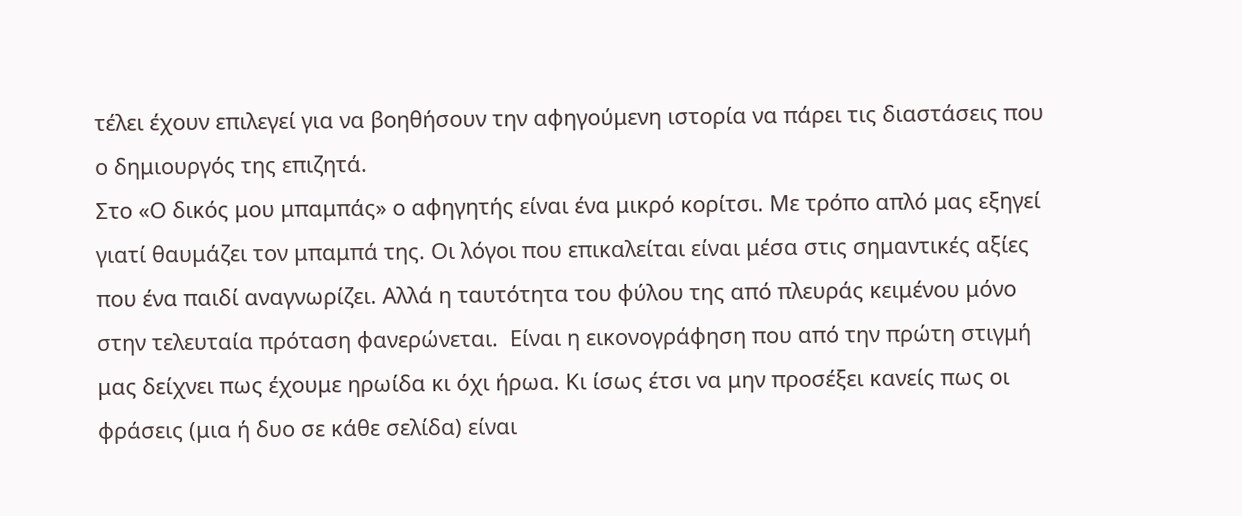τέλει έχουν επιλεγεί για να βοηθήσουν την αφηγούμενη ιστορία να πάρει τις διαστάσεις που ο δημιουργός της επιζητά.
Στο «Ο δικός μου μπαμπάς» ο αφηγητής είναι ένα μικρό κορίτσι. Με τρόπο απλό μας εξηγεί γιατί θαυμάζει τον μπαμπά της. Οι λόγοι που επικαλείται είναι μέσα στις σημαντικές αξίες που ένα παιδί αναγνωρίζει. Αλλά η ταυτότητα του φύλου της από πλευράς κειμένου μόνο στην τελευταία πρόταση φανερώνεται.  Είναι η εικονογράφηση που από την πρώτη στιγμή μας δείχνει πως έχουμε ηρωίδα κι όχι ήρωα. Κι ίσως έτσι να μην προσέξει κανείς πως οι φράσεις (μια ή δυο σε κάθε σελίδα) είναι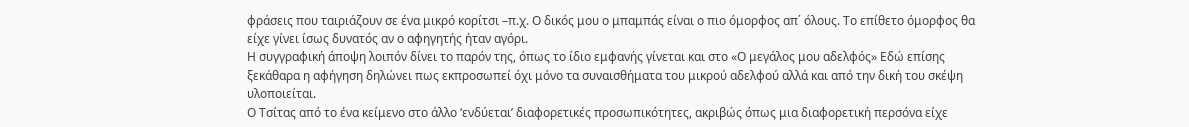φράσεις που ταιριάζουν σε ένα μικρό κορίτσι –π.χ. Ο δικός μου ο μπαμπάς είναι ο πιο όμορφος απ΄ όλους. Το επίθετο όμορφος θα είχε γίνει ίσως δυνατός αν ο αφηγητής ήταν αγόρι.
Η συγγραφική άποψη λοιπόν δίνει το παρόν της, όπως το ίδιο εμφανής γίνεται και στο «Ο μεγάλος μου αδελφός» Εδώ επίσης ξεκάθαρα η αφήγηση δηλώνει πως εκπροσωπεί όχι μόνο τα συναισθήματα του μικρού αδελφού αλλά και από την δική του σκέψη υλοποιείται.
Ο Τσίτας από το ένα κείμενο στο άλλο ‘ενδύεται’ διαφορετικές προσωπικότητες, ακριβώς όπως μια διαφορετική περσόνα είχε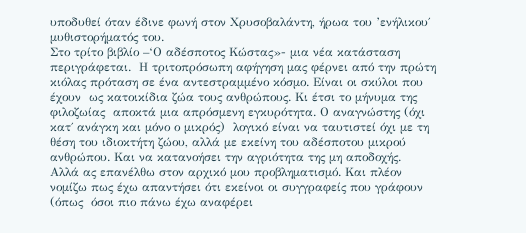υποδυθεί όταν έδινε φωνή στον Χρυσοβαλάντη, ήρωα του ’ενήλικου΄  μυθιστορήματός του.
Στο τρίτο βιβλίο –‘Ο αδέσποτος Κώστας»- μια νέα κατάσταση περιγράφεται.  Η τριτοπρόσωπη αφήγηση μας φέρνει από την πρώτη κιόλας πρόταση σε ένα αντεστραμμένο κόσμο. Είναι οι σκύλοι που έχουν  ως κατοικίδια ζώα τους ανθρώπους. Κι έτσι το μήνυμα της φιλοζωίας  αποκτά μια απρόσμενη εγκυρότητα. Ο αναγνώστης (όχι κατ΄ ανάγκη και μόνο ο μικρός)  λογικό είναι να ταυτιστεί όχι με τη θέση του ιδιοκτήτη ζώου, αλλά με εκείνη του αδέσποτου μικρού ανθρώπου. Και να κατανοήσει την αγριότητα της μη αποδοχής.
Αλλά ας επανέλθω στον αρχικό μου προβληματισμό. Και πλέον νομίζω πως έχω απαντήσει ότι εκείνοι οι συγγραφείς που γράφουν (όπως  όσοι πιο πάνω έχω αναφέρει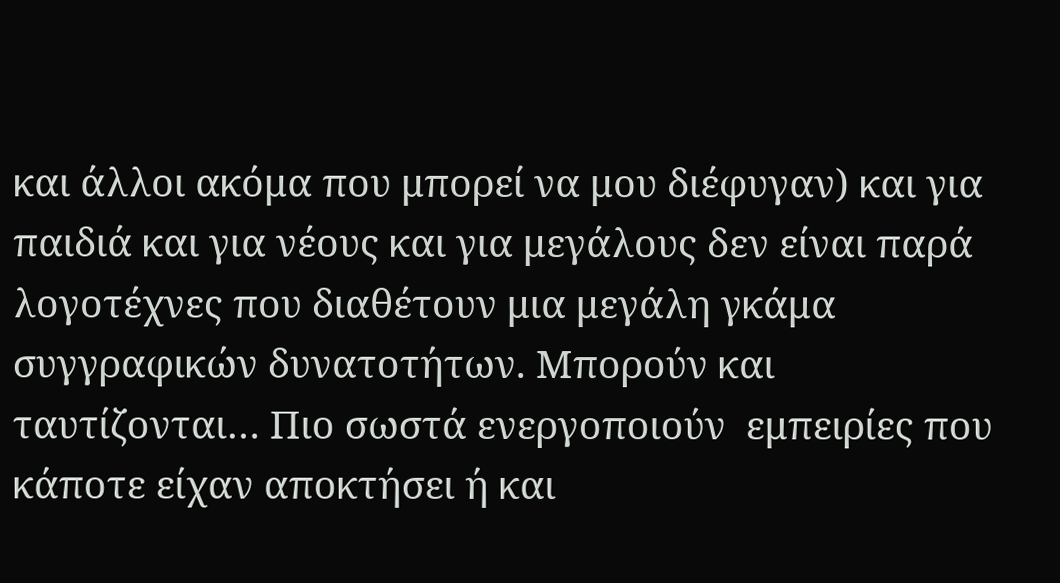και άλλοι ακόμα που μπορεί να μου διέφυγαν) και για παιδιά και για νέους και για μεγάλους δεν είναι παρά λογοτέχνες που διαθέτουν μια μεγάλη γκάμα συγγραφικών δυνατοτήτων. Μπορούν και ταυτίζονται… Πιο σωστά ενεργοποιούν  εμπειρίες που κάποτε είχαν αποκτήσει ή και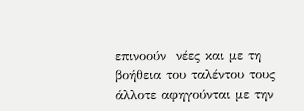επινοούν  νέες και με τη βοήθεια του ταλέντου τους άλλοτε αφηγούνται με την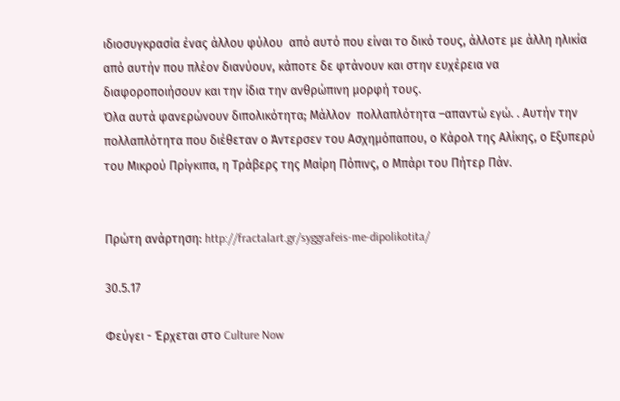ιδιοσυγκρασία ένας άλλου φύλου  από αυτό που είναι το δικό τους, άλλοτε με άλλη ηλικία από αυτήν που πλέον διανύουν, κάποτε δε φτάνουν και στην ευχέρεια να διαφοροποιήσουν και την ίδια την ανθρώπινη μορφή τους.
Όλα αυτά φανερώνουν διπολικότητα; Μάλλον  πολλαπλότητα –απαντώ εγώ. . Αυτήν την πολλαπλότητα που διέθεταν ο Άντερσεν του Ασχημόπαπου, ο Κάρολ της Αλίκης, ο Εξυπερύ του Μικρού Πρίγκιπα, η Τράβερς της Μαίρη Πόπινς, ο Μπάρι του Πήτερ Πάν.


Πρώτη ανάρτηση: http://fractalart.gr/syggrafeis-me-dipolikotita/

30.5.17

Φεύγει - Έρχεται στο Culture Now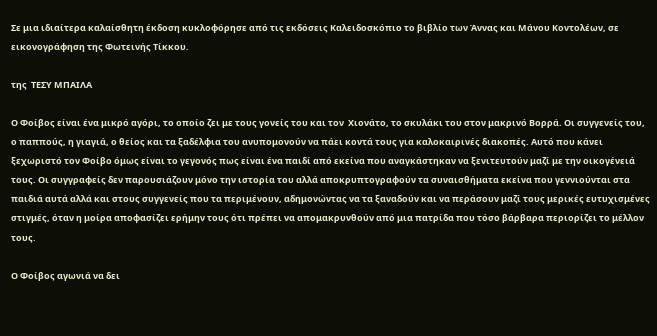Σε μια ιδιαίτερα καλαίσθητη έκδοση κυκλοφόρησε από τις εκδόσεις Καλειδοσκόπιο το βιβλίο των Άννας και Μάνου Κοντολέων, σε εικονογράφηση της Φωτεινής Τίκκου.

της  ΤΕΣΥ ΜΠΑΙΛΑ

Ο Φοίβος είναι ένα μικρό αγόρι, το οποίο ζει με τους γονείς του και τον  Χιονάτο, το σκυλάκι του στον μακρινό Βορρά. Οι συγγενείς του, ο παππούς, η γιαγιά, ο θείος και τα ξαδέλφια του ανυπομονούν να πάει κοντά τους για καλοκαιρινές διακοπές. Αυτό που κάνει ξεχωριστό τον Φοίβο όμως είναι το γεγονός πως είναι ένα παιδί από εκείνα που αναγκάστηκαν να ξενιτευτούν μαζί με την οικογένειά τους. Οι συγγραφείς δεν παρουσιάζουν μόνο την ιστορία του αλλά αποκρυπτογραφούν τα συναισθήματα εκείνα που γεννιούνται στα παιδιά αυτά αλλά και στους συγγενείς που τα περιμένουν, αδημονώντας να τα ξαναδούν και να περάσουν μαζί τους μερικές ευτυχισμένες στιγμές, όταν η μοίρα αποφασίζει ερήμην τους ότι πρέπει να απομακρυνθούν από μια πατρίδα που τόσο βάρβαρα περιορίζει το μέλλον τους.

Ο Φοίβος αγωνιά να δει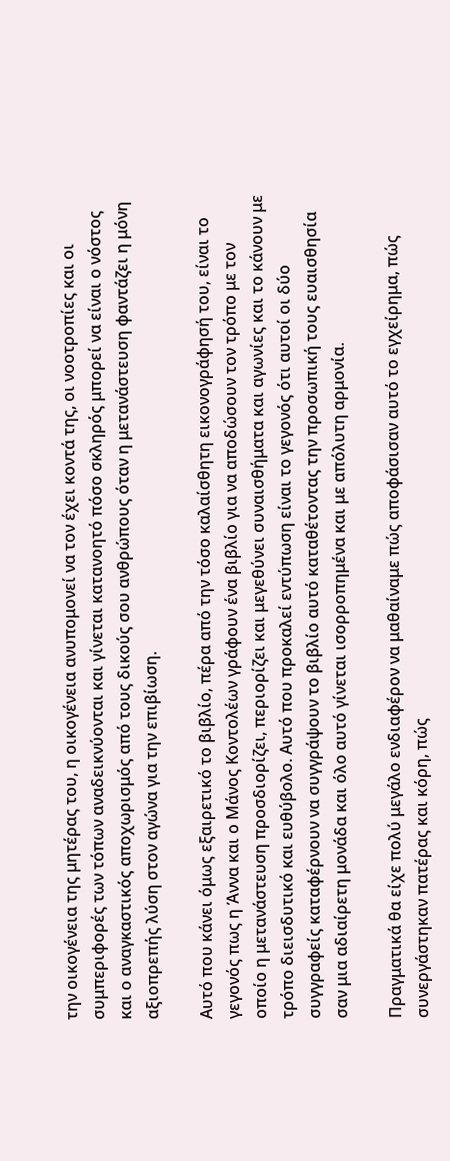την οικογένεια της μητέρας του, η οικογένεια ανυπομονεί να τον έχει κοντά της, οι νοοτροπίες και οι συμπεριφορές των τόπων αναδεικνύονται και γίνεται κατανοητό πόσο σκληρός μπορεί να είναι ο νόστος και ο αναγκαστικός αποχωρισμός από τους δικούς σου ανθρώπους όταν η μετανάστευση φαντάζει η μόνη αξιοπρεπής λύση στον αγώνα για την επιβίωση.

Αυτό που κάνει όμως εξαιρετικό το βιβλίο, πέρα από την τόσο καλαίσθητη εικονογράφησή του, είναι το γεγονός πως η Άννα και ο Μάνος Κοντολέων γράφουν ένα βιβλίο για να αποδώσουν τον τρόπο με τον οποίο η μετανάστευση προσδιορίζει, περιορίζει και μεγεθύνει συναισθήματα και αγωνίες και το κάνουν με τρόπο διεισδυτικό και ευθύβολο. Αυτό που προκαλεί εντύπωση είναι το γεγονός ότι αυτοί οι δύο συγγραφείς καταφέρνουν να συγγράψουν το βιβλίο αυτό καταθέτοντας την προσωπική τους ευαισθησία σαν μια αδιαίρετη μονάδα και όλο αυτό γίνεται ισορροπημένα και με απόλυτη αρμονία.

Πραγματικά θα είχε πολύ μεγάλο ενδιαφέρον να μαθαίναμε πώς αποφάσισαν αυτό το εγχείρημα, πώς συνεργάστηκαν πατέρας και κόρη, πώς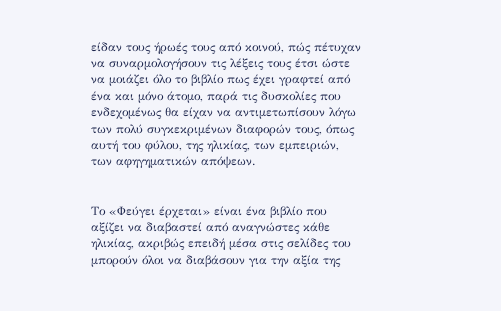είδαν τους ήρωές τους από κοινού, πώς πέτυχαν να συναρμολογήσουν τις λέξεις τους έτσι ώστε να μοιάζει όλο το βιβλίο πως έχει γραφτεί από ένα και μόνο άτομο, παρά τις δυσκολίες που ενδεχομένως θα είχαν να αντιμετωπίσουν λόγω των πολύ συγκεκριμένων διαφορών τους, όπως αυτή του φύλου, της ηλικίας, των εμπειριών, των αφηγηματικών απόψεων.


Το «Φεύγει έρχεται» είναι ένα βιβλίο που αξίζει να διαβαστεί από αναγνώστες κάθε ηλικίας, ακριβώς επειδή μέσα στις σελίδες του μπορούν όλοι να διαβάσουν για την αξία της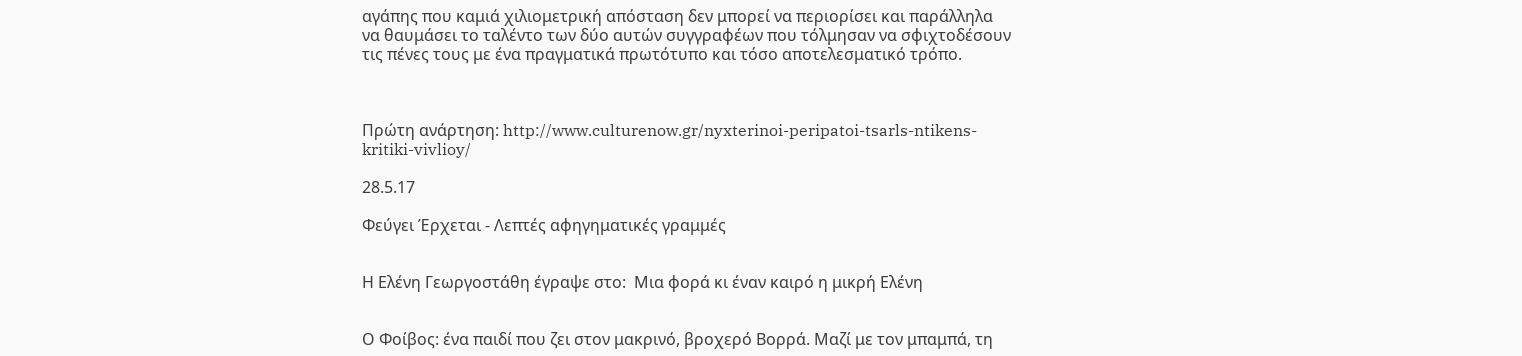αγάπης που καμιά χιλιομετρική απόσταση δεν μπορεί να περιορίσει και παράλληλα να θαυμάσει το ταλέντο των δύο αυτών συγγραφέων που τόλμησαν να σφιχτοδέσουν τις πένες τους με ένα πραγματικά πρωτότυπο και τόσο αποτελεσματικό τρόπο.



Πρώτη ανάρτηση: http://www.culturenow.gr/nyxterinoi-peripatoi-tsarls-ntikens-kritiki-vivlioy/

28.5.17

Φεύγει Έρχεται - Λεπτές αφηγηματικές γραμμές


Η Ελένη Γεωργοστάθη έγραψε στο:  Μια φορά κι έναν καιρό η μικρή Ελένη


Ο Φοίβος: ένα παιδί που ζει στον μακρινό, βροχερό Βορρά. Μαζί με τον μπαμπά, τη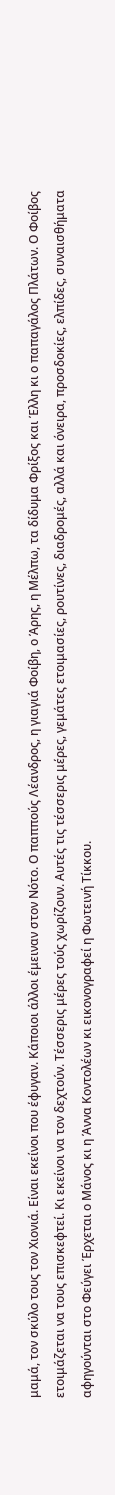μαμά, τον σκύλο τους τον Χιονιά. Είναι εκείνοι που έφυγαν. Κάποιοι άλλοι έμειναν στον Νότο. Ο παππούς Λέανδρος, η γιαγιά Φοίβη, ο Άρης, η Μέλπω, τα δίδυμα Φρίξος και Έλλη κι ο παπαγάλος Πλάτων. Ο Φοίβος ετοιμάζεται να τους επισκεφτεί. Κι εκείνοι να τον δεχτούν. Τέσσερις μέρες τούς χωρίζουν. Αυτές τις τέσσερις μέρες, γεμάτες ετοιμασίες, ρουτίνες, διαδρομές, αλλά και όνειρα, προσδοκίες, ελπίδες, συναισθήματα αφηγούνται στο Φεύγει Έρχεται ο Μάνος κι η Άννα Κοντολέων κι εικονογραφεί η Φωτεινή Τίκκου.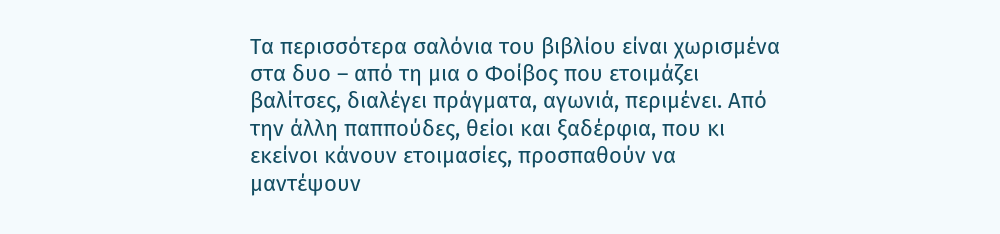Τα περισσότερα σαλόνια του βιβλίου είναι χωρισμένα στα δυο – από τη μια ο Φοίβος που ετοιμάζει βαλίτσες, διαλέγει πράγματα, αγωνιά, περιμένει. Από την άλλη παππούδες, θείοι και ξαδέρφια, που κι εκείνοι κάνουν ετοιμασίες, προσπαθούν να μαντέψουν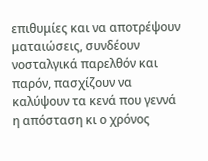επιθυμίες και να αποτρέψουν ματαιώσεις, συνδέουν νοσταλγικά παρελθόν και παρόν, πασχίζουν να καλύψουν τα κενά που γεννά η απόσταση κι ο χρόνος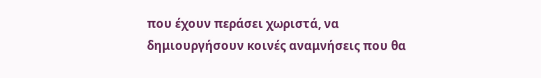που έχουν περάσει χωριστά, να δημιουργήσουν κοινές αναμνήσεις που θα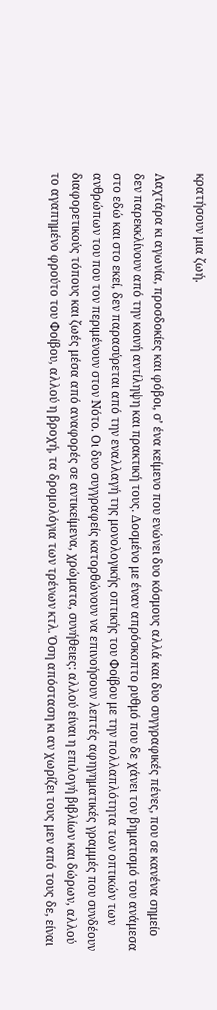κρατήσουν μια ζωή.

Λαχτάρα κι αγωνία, προσδοκίες και φόβοι, σ’ ένα κείμενο που ενώνει δυο κόσμους αλλά και δυο συγγραφικές πένες, που σε κανένα σημείο δεν παρεκκλίνουν από την κοινή αντίληψη και πρακτική τους. Δοσμένο με έναν απρόσκοπτο ρυθμό που δε χάνει τον βηματισμό του ανάμεσα στο εδώ και στο εκεί, δεν παρασύρεται από την εναλλαγή της μονολογικής οπτικής του Φοίβου με την πολλαπλότητα των οπτικών των ανθρώπων του που τον περιμένουν στον Νότο. Οι δυο συγγραφείς κατορθώνουν να επινοήσουν λεπτές αφηγηματικές γραμμές που συνδέουν διαφορετικούς τόπους και ζωές μέσα από αναφορές σε αντικείμενα, χρώματα, συνήθειες: αλλού είναι η επιλογή βιβλίων και δώρων, αλλού το αγαπημένο φρούτο του Φοίβου, αλλού η βροχή, τα δρομολόγια των τρένων κτλ. Όση απόσταση κι αν χωρίζει τους μεν από τους δε, είναι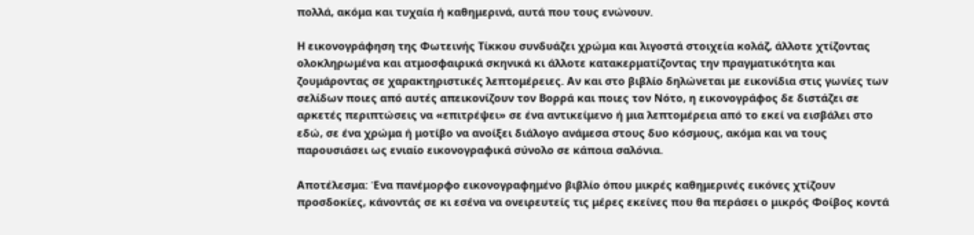πολλά, ακόμα και τυχαία ή καθημερινά, αυτά που τους ενώνουν.

Η εικονογράφηση της Φωτεινής Τίκκου συνδυάζει χρώμα και λιγοστά στοιχεία κολάζ, άλλοτε χτίζοντας ολοκληρωμένα και ατμοσφαιρικά σκηνικά κι άλλοτε κατακερματίζοντας την πραγματικότητα και ζουμάροντας σε χαρακτηριστικές λεπτομέρειες. Αν και στο βιβλίο δηλώνεται με εικονίδια στις γωνίες των σελίδων ποιες από αυτές απεικονίζουν τον Βορρά και ποιες τον Νότο, η εικονογράφος δε διστάζει σε αρκετές περιπτώσεις να «επιτρέψει» σε ένα αντικείμενο ή μια λεπτομέρεια από το εκεί να εισβάλει στο εδώ, σε ένα χρώμα ή μοτίβο να ανοίξει διάλογο ανάμεσα στους δυο κόσμους, ακόμα και να τους παρουσιάσει ως ενιαίο εικονογραφικά σύνολο σε κάποια σαλόνια.

Αποτέλεσμα: Ένα πανέμορφο εικονογραφημένο βιβλίο όπου μικρές καθημερινές εικόνες χτίζουν προσδοκίες, κάνοντάς σε κι εσένα να ονειρευτείς τις μέρες εκείνες που θα περάσει ο μικρός Φοίβος κοντά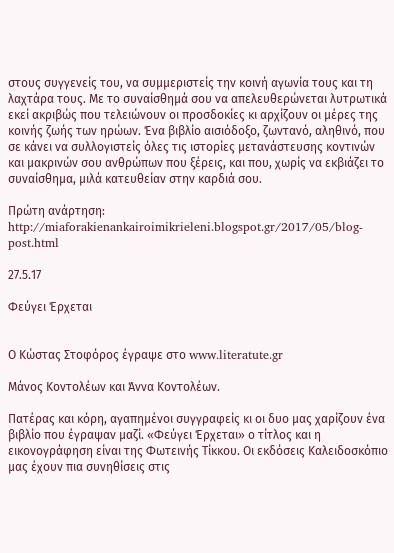στους συγγενείς του, να συμμεριστείς την κοινή αγωνία τους και τη λαχτάρα τους. Με το συναίσθημά σου να απελευθερώνεται λυτρωτικά εκεί ακριβώς που τελειώνουν οι προσδοκίες κι αρχίζουν οι μέρες της κοινής ζωής των ηρώων. Ένα βιβλίο αισιόδοξο, ζωντανό, αληθινό, που σε κάνει να συλλογιστείς όλες τις ιστορίες μετανάστευσης κοντινών και μακρινών σου ανθρώπων που ξέρεις, και που, χωρίς να εκβιάζει το συναίσθημα, μιλά κατευθείαν στην καρδιά σου.

Πρώτη ανάρτηση: http://miaforakienankairoimikrieleni.blogspot.gr/2017/05/blog-post.html

27.5.17

Φεύγει Έρχεται


Ο Κώστας Στοφόρος έγραψε στο www.literatute.gr

Μάνος Κοντολέων και Άννα Κοντολέων.

Πατέρας και κόρη, αγαπημένοι συγγραφείς κι οι δυο μας χαρίζουν ένα βιβλίο που έγραψαν μαζί. «Φεύγει Έρχεται» ο τίτλος και η εικονογράφηση είναι της Φωτεινής Τίκκου. Οι εκδόσεις Καλειδοσκόπιο μας έχουν πια συνηθίσεις στις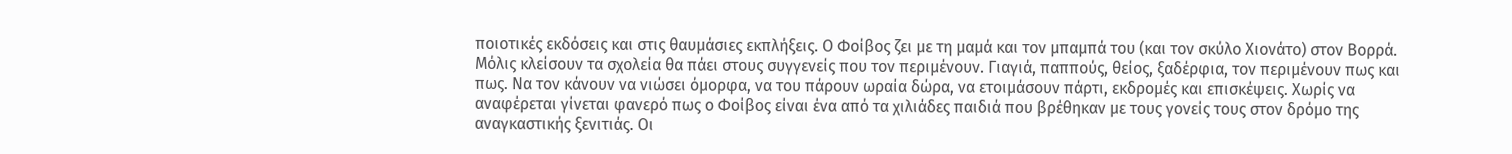ποιοτικές εκδόσεις και στις θαυμάσιες εκπλήξεις. Ο Φοίβος ζει με τη μαμά και τον μπαμπά του (και τον σκύλο Χιονάτο) στον Βορρά. Μόλις κλείσουν τα σχολεία θα πάει στους συγγενείς που τον περιμένουν. Γιαγιά, παππούς, θείος, ξαδέρφια, τον περιμένουν πως και πως. Να τον κάνουν να νιώσει όμορφα, να του πάρουν ωραία δώρα, να ετοιμάσουν πάρτι, εκδρομές και επισκέψεις. Χωρίς να αναφέρεται γίνεται φανερό πως ο Φοίβος είναι ένα από τα χιλιάδες παιδιά που βρέθηκαν με τους γονείς τους στον δρόμο της αναγκαστικής ξενιτιάς. Οι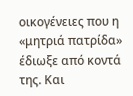οικογένειες που η «μητριά πατρίδα» έδιωξε από κοντά της. Και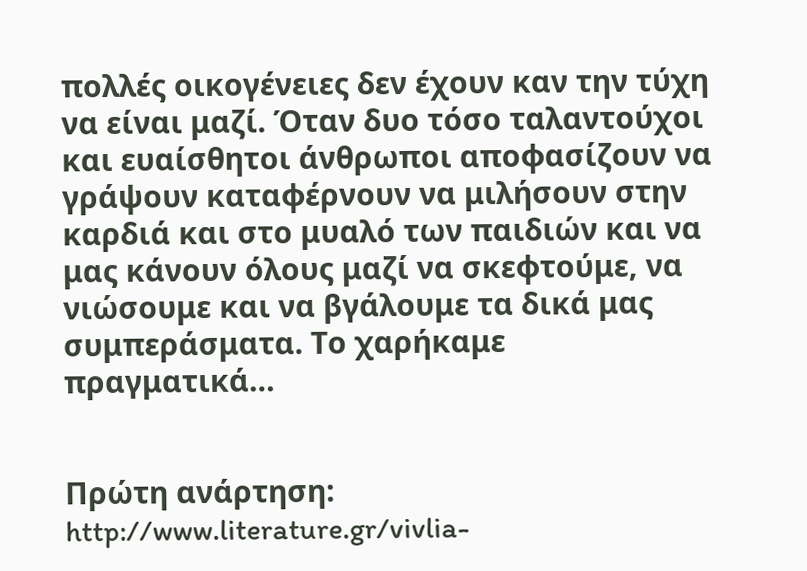πολλές οικογένειες δεν έχουν καν την τύχη να είναι μαζί. Όταν δυο τόσο ταλαντούχοι και ευαίσθητοι άνθρωποι αποφασίζουν να γράψουν καταφέρνουν να μιλήσουν στην καρδιά και στο μυαλό των παιδιών και να μας κάνουν όλους μαζί να σκεφτούμε, να νιώσουμε και να βγάλουμε τα δικά μας συμπεράσματα. Το χαρήκαμε πραγματικά…


Πρώτη ανάρτηση: http://www.literature.gr/vivlia-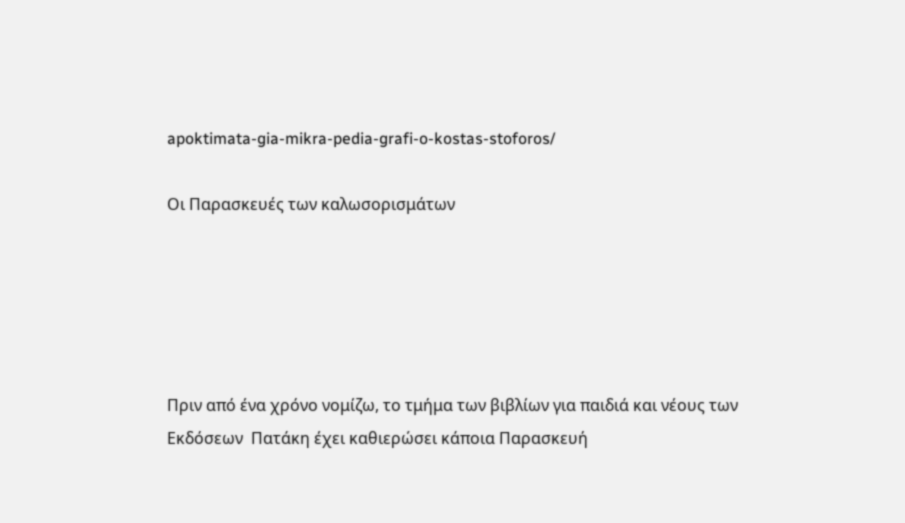apoktimata-gia-mikra-pedia-grafi-o-kostas-stoforos/

Οι Παρασκευές των καλωσορισμάτων





Πριν από ένα χρόνο νομίζω, το τμήμα των βιβλίων για παιδιά και νέους των Εκδόσεων  Πατάκη έχει καθιερώσει κάποια Παρασκευή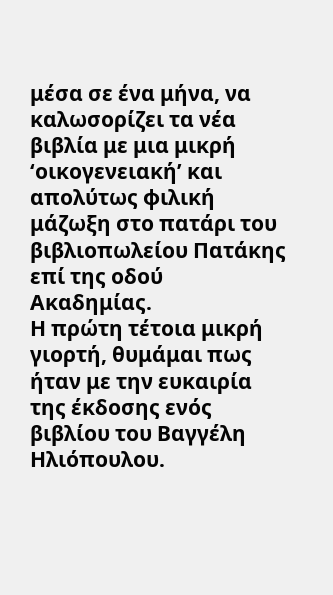μέσα σε ένα μήνα, να καλωσορίζει τα νέα βιβλία με μια μικρή ‘οικογενειακή’ και απολύτως φιλική μάζωξη στο πατάρι του βιβλιοπωλείου Πατάκης επί της οδού Ακαδημίας.
Η πρώτη τέτοια μικρή γιορτή, θυμάμαι πως ήταν με την ευκαιρία της έκδοσης ενός βιβλίου του Βαγγέλη Ηλιόπουλου.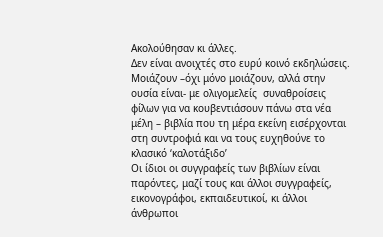Ακολούθησαν κι άλλες.
Δεν είναι ανοιχτές στο ευρύ κοινό εκδηλώσεις. Μοιάζουν –όχι μόνο μοιάζουν, αλλά στην ουσία είναι- με ολιγομελείς  συναθροίσεις φίλων για να κουβεντιάσουν πάνω στα νέα μέλη – βιβλία που τη μέρα εκείνη εισέρχονται στη συντροφιά και να τους ευχηθούνε το κλασικό ‘καλοτάξιδο’
Οι ίδιοι οι συγγραφείς των βιβλίων είναι παρόντες, μαζί τους και άλλοι συγγραφείς, εικονογράφοι, εκπαιδευτικοί, κι άλλοι άνθρωποι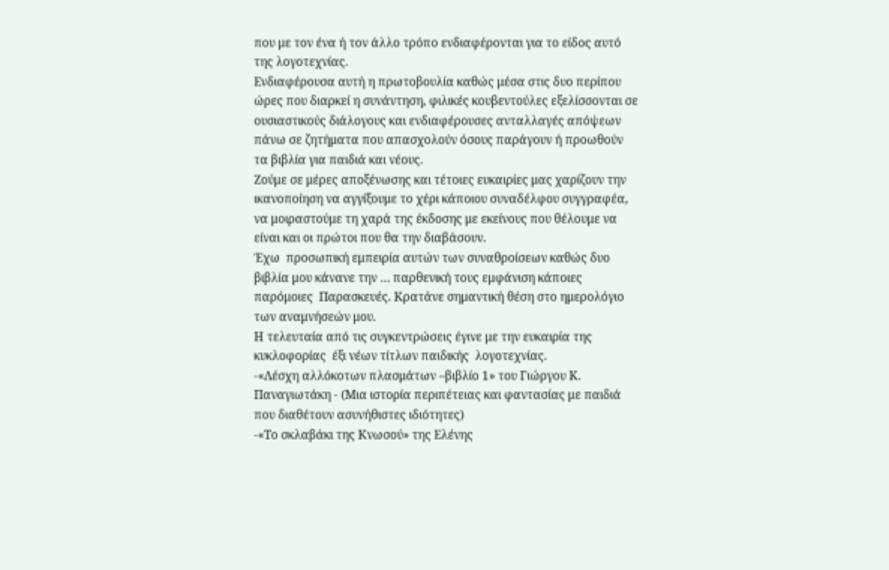που με τον ένα ή τον άλλο τρόπο ενδιαφέρονται για το είδος αυτό της λογοτεχνίας.
Ενδιαφέρουσα αυτή η πρωτοβουλία καθώς μέσα στις δυο περίπου ώρες που διαρκεί η συνάντηση, φιλικές κουβεντούλες εξελίσσονται σε ουσιαστικούς διάλογους και ενδιαφέρουσες ανταλλαγές απόψεων πάνω σε ζητήματα που απασχολούν όσους παράγουν ή προωθούν τα βιβλία για παιδιά και νέους.
Ζούμε σε μέρες αποξένωσης και τέτοιες ευκαιρίες μας χαρίζουν την ικανοποίηση να αγγίξουμε το χέρι κάποιου συναδέλφου συγγραφέα, να μοιραστούμε τη χαρά της έκδοσης με εκείνους που θέλουμε να είναι και οι πρώτοι που θα την διαβάσουν.
Έχω  προσωπική εμπειρία αυτών των συναθροίσεων καθώς δυο βιβλία μου κάνανε την … παρθενική τους εμφάνιση κάποιες παρόμοιες  Παρασκευές. Κρατάνε σημαντική θέση στο ημερολόγιο των αναμνήσεών μου.
Η τελευταία από τις συγκεντρώσεις έγινε με την ευκαιρία της κυκλοφορίας  έξι νέων τίτλων παιδικής  λογοτεχνίας.
-«Λέσχη αλλόκοτων πλασμάτων –βιβλίο 1» του Γιώργου Κ. Παναγιωτάκη - (Μια ιστορία περιπέτειας και φαντασίας με παιδιά που διαθέτουν ασυνήθιστες ιδιότητες)
-«Το σκλαβάκι της Κνωσού» της Ελένης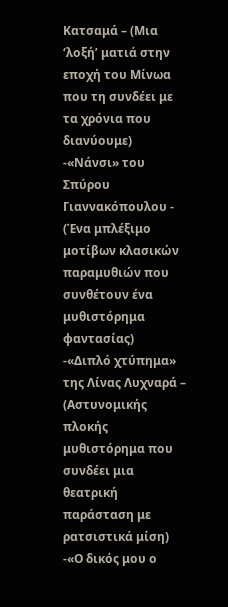Κατσαμά – (Μια ‘λοξή’ ματιά στην εποχή του Μίνωα που τη συνδέει με τα χρόνια που διανύουμε)
-«Νάνσι» του Σπύρου Γιαννακόπουλου - (Ένα μπλέξιμο μοτίβων κλασικών παραμυθιών που συνθέτουν ένα μυθιστόρημα φαντασίας)
-«Διπλό χτύπημα» της Λίνας Λυχναρά – (Αστυνομικής πλοκής μυθιστόρημα που συνδέει μια θεατρική παράσταση με ρατσιστικά μίση)
-«Ο δικός μου ο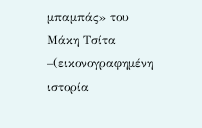μπαμπάς» του Μάκη Τσίτα –(εικονογραφημένη ιστορία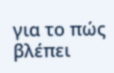για το πώς βλέπει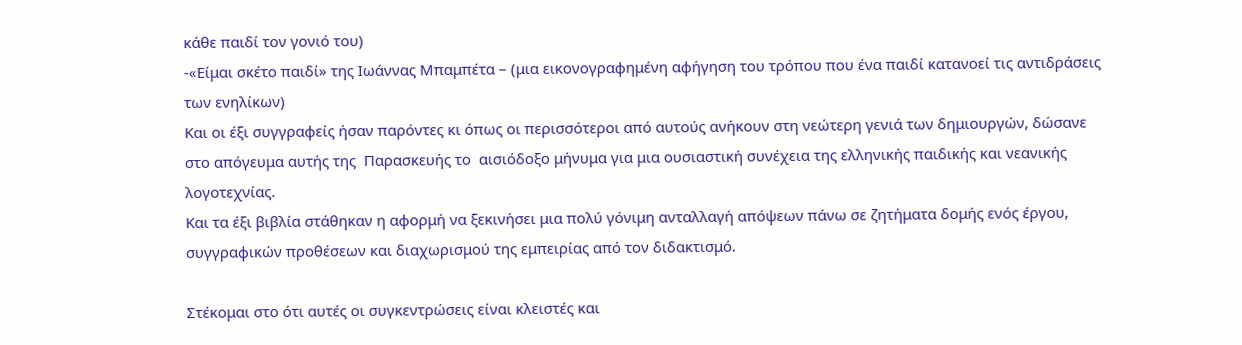κάθε παιδί τον γονιό του)
-«Είμαι σκέτο παιδί» της Ιωάννας Μπαμπέτα – (μια εικονογραφημένη αφήγηση του τρόπου που ένα παιδί κατανοεί τις αντιδράσεις των ενηλίκων)
Και οι έξι συγγραφείς ήσαν παρόντες κι όπως οι περισσότεροι από αυτούς ανήκουν στη νεώτερη γενιά των δημιουργών, δώσανε στο απόγευμα αυτής της  Παρασκευής το  αισιόδοξο μήνυμα για μια ουσιαστική συνέχεια της ελληνικής παιδικής και νεανικής λογοτεχνίας.
Και τα έξι βιβλία στάθηκαν η αφορμή να ξεκινήσει μια πολύ γόνιμη ανταλλαγή απόψεων πάνω σε ζητήματα δομής ενός έργου, συγγραφικών προθέσεων και διαχωρισμού της εμπειρίας από τον διδακτισμό.

Στέκομαι στο ότι αυτές οι συγκεντρώσεις είναι κλειστές και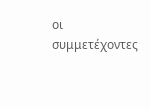οι συμμετέχοντες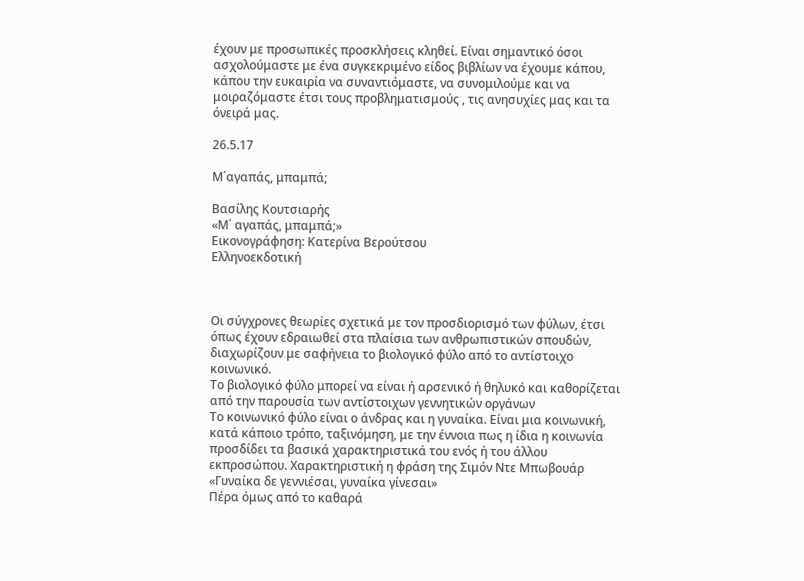έχουν με προσωπικές προσκλήσεις κληθεί. Είναι σημαντικό όσοι ασχολούμαστε με ένα συγκεκριμένο είδος βιβλίων να έχουμε κάπου, κάπου την ευκαιρία να συναντιόμαστε, να συνομιλούμε και να μοιραζόμαστε έτσι τους προβληματισμούς , τις ανησυχίες μας και τα όνειρά μας.

26.5.17

Μ΄αγαπάς, μπαμπά;

Βασίλης Κουτσιαρής
«Μ΄ αγαπάς, μπαμπά;»
Εικονογράφηση: Κατερίνα Βερούτσου
Ελληνοεκδοτική



Οι σύγχρονες θεωρίες σχετικά με τον προσδιορισμό των φύλων, έτσι όπως έχουν εδραιωθεί στα πλαίσια των ανθρωπιστικών σπουδών, διαχωρίζουν με σαφήνεια το βιολογικό φύλο από το αντίστοιχο κοινωνικό.
Το βιολογικό φύλο μπορεί να είναι ή αρσενικό ή θηλυκό και καθορίζεται από την παρουσία των αντίστοιχων γεννητικών οργάνων
Το κοινωνικό φύλο είναι ο άνδρας και η γυναίκα. Είναι μια κοινωνική, κατά κάποιο τρόπο, ταξινόμηση, με την έννοια πως η ίδια η κοινωνία προσδίδει τα βασικά χαρακτηριστικά του ενός ή του άλλου εκπροσώπου. Χαρακτηριστική η φράση της Σιμόν Ντε Μπωβουάρ  «Γυναίκα δε γεννιέσαι, γυναίκα γίνεσαι»
Πέρα όμως από το καθαρά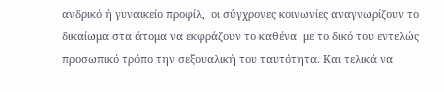ανδρικό ή γυναικείο προφίλ,  οι σύγχρονες κοινωνίες αναγνωρίζουν το δικαίωμα στα άτομα να εκφράζουν το καθένα  με το δικό του εντελώς προσωπικό τρόπο την σεξουαλική του ταυτότητα. Και τελικά να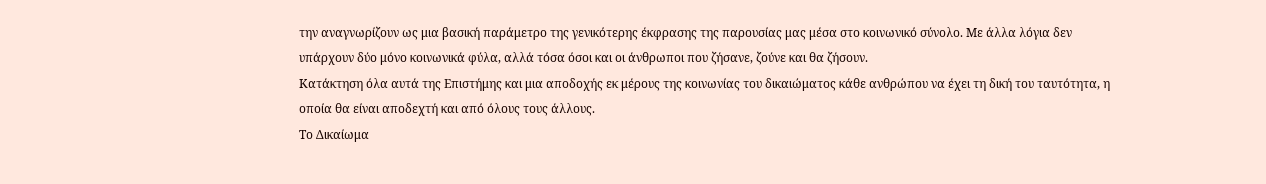την αναγνωρίζουν ως μια βασική παράμετρο της γενικότερης έκφρασης της παρουσίας μας μέσα στο κοινωνικό σύνολο. Με άλλα λόγια δεν υπάρχουν δύο μόνο κοινωνικά φύλα, αλλά τόσα όσοι και οι άνθρωποι που ζήσανε, ζούνε και θα ζήσουν.
Κατάκτηση όλα αυτά της Επιστήμης και μια αποδοχής εκ μέρους της κοινωνίας του δικαιώματος κάθε ανθρώπου να έχει τη δική του ταυτότητα, η οποία θα είναι αποδεχτή και από όλους τους άλλους.
Το Δικαίωμα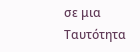σε μια Tαυτότητα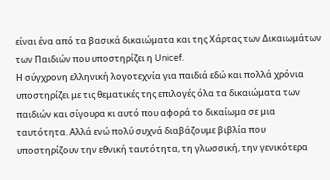είναι ένα από τα βασικά δικαιώματα και της Χάρτας των Δικαιωμάτων των Παιδιών που υποστηρίζει η Unicef.
Η σύγχρονη ελληνική λογοτεχνία για παιδιά εδώ και πολλά χρόνια υποστηρίζει με τις θεματικές της επιλογές όλα τα δικαιώματα των παιδιών και σίγουρα κι αυτό που αφορά το δικαίωμα σε μια ταυτότητα. Αλλά ενώ πολύ συχνά διαβάζουμε βιβλία που υποστηρίζουν την εθνική ταυτότητα, τη γλωσσική, την γενικότερα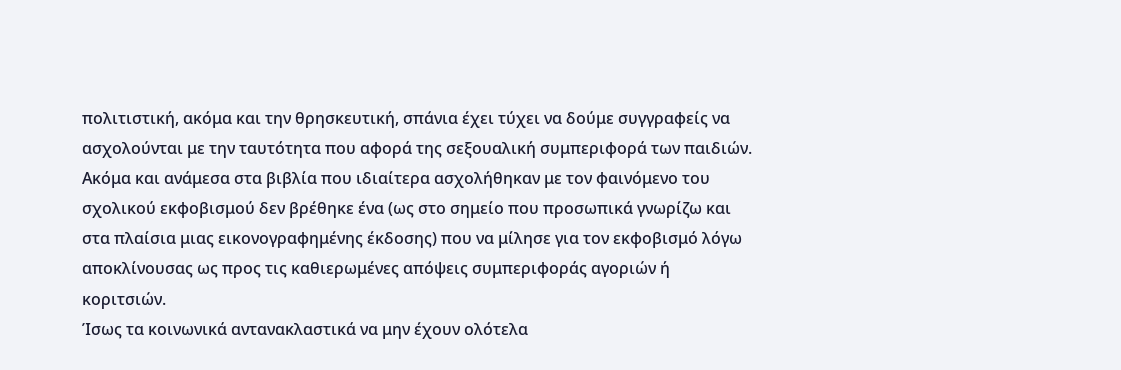πολιτιστική, ακόμα και την θρησκευτική, σπάνια έχει τύχει να δούμε συγγραφείς να ασχολούνται με την ταυτότητα που αφορά της σεξουαλική συμπεριφορά των παιδιών.
Ακόμα και ανάμεσα στα βιβλία που ιδιαίτερα ασχολήθηκαν με τον φαινόμενο του σχολικού εκφοβισμού δεν βρέθηκε ένα (ως στο σημείο που προσωπικά γνωρίζω και στα πλαίσια μιας εικονογραφημένης έκδοσης) που να μίλησε για τον εκφοβισμό λόγω αποκλίνουσας ως προς τις καθιερωμένες απόψεις συμπεριφοράς αγοριών ή κοριτσιών.
Ίσως τα κοινωνικά αντανακλαστικά να μην έχουν ολότελα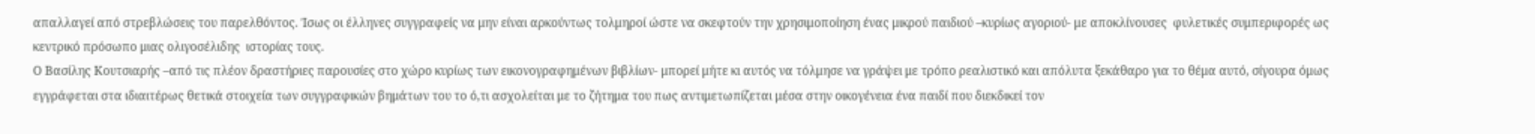απαλλαγεί από στρεβλώσεις του παρελθόντος. Ίσως οι έλληνες συγγραφείς να μην είναι αρκούντως τολμηροί ώστε να σκεφτούν την χρησιμοποίηση ένας μικρού παιδιού –κυρίως αγοριού- με αποκλίνουσες  φυλετικές συμπεριφορές ως κεντρικό πρόσωπο μιας ολιγοσέλιδης  ιστορίας τους.
Ο Βασίλης Κουτσιαρής –από τις πλέον δραστήριες παρουσίες στο χώρο κυρίως των εικονογραφημένων βιβλίων- μπορεί μήτε κι αυτός να τόλμησε να γράψει με τρόπο ρεαλιστικό και απόλυτα ξεκάθαρο για το θέμα αυτό, σίγουρα όμως εγγράφεται στα ιδιαιτέρως θετικά στοιχεία των συγγραφικών βημάτων του το ό,τι ασχολείται με το ζήτημα του πως αντιμετωπίζεται μέσα στην οικογένεια ένα παιδί που διεκδικεί τον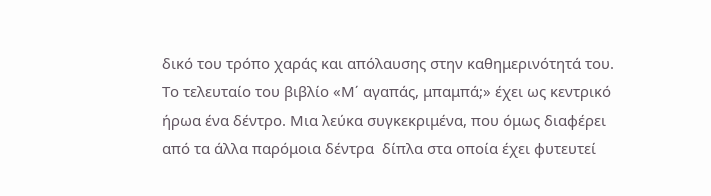δικό του τρόπο χαράς και απόλαυσης στην καθημερινότητά του.
Το τελευταίο του βιβλίο «Μ΄ αγαπάς, μπαμπά;» έχει ως κεντρικό ήρωα ένα δέντρο. Μια λεύκα συγκεκριμένα, που όμως διαφέρει από τα άλλα παρόμοια δέντρα  δίπλα στα οποία έχει φυτευτεί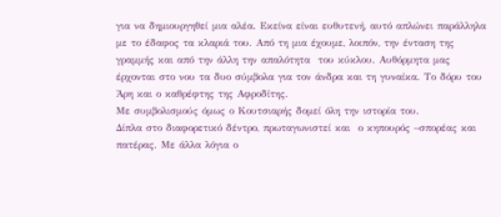για να δημιουργηθεί μια αλέα. Εκείνα είναι ευθυτενή, αυτό απλώνει παράλληλα με το έδαφος τα κλαριά του. Από τη μια έχουμε, λοιπόν, την ένταση της γραμμής και από την άλλη την απαλότητα  του κύκλου. Αυθόρμητα μας έρχονται στο νου τα δυο σύμβολα για τον άνδρα και τη γυναίκα. Το δόρυ του Άρη και ο καθρέφτης της Αφροδίτης.
Με συμβολισμούς όμως ο Κουτσιαρής δομεί όλη την ιστορία του.
Δίπλα στο διαφορετικό δέντρο, πρωταγωνιστεί και  ο κηπουρός –σπορέας και πατέρας. Με άλλα λόγια ο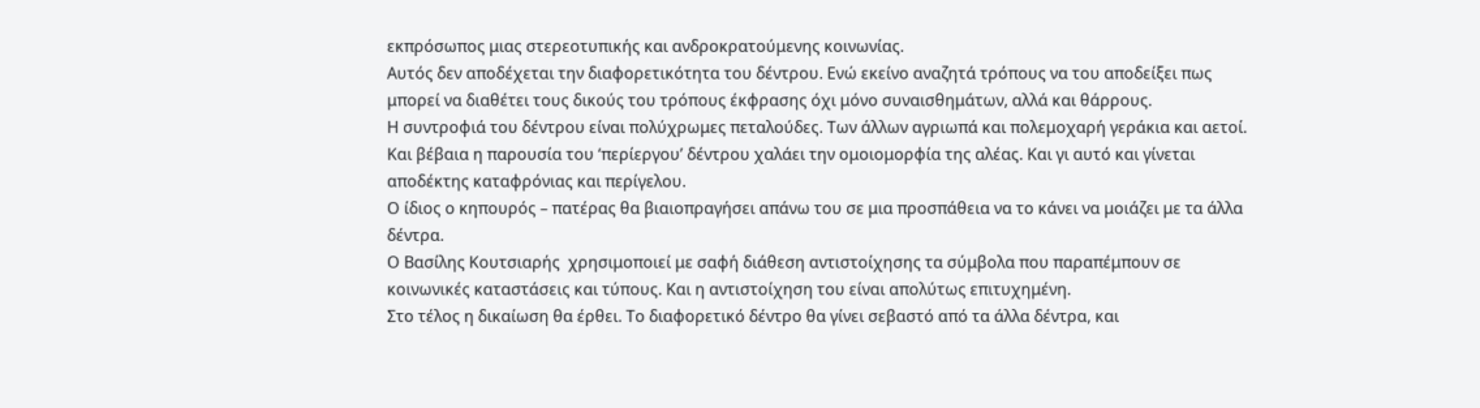εκπρόσωπος μιας στερεοτυπικής και ανδροκρατούμενης κοινωνίας.
Αυτός δεν αποδέχεται την διαφορετικότητα του δέντρου. Ενώ εκείνο αναζητά τρόπους να του αποδείξει πως μπορεί να διαθέτει τους δικούς του τρόπους έκφρασης όχι μόνο συναισθημάτων, αλλά και θάρρους.
Η συντροφιά του δέντρου είναι πολύχρωμες πεταλούδες. Των άλλων αγριωπά και πολεμοχαρή γεράκια και αετοί.
Και βέβαια η παρουσία του ‘περίεργου’ δέντρου χαλάει την ομοιομορφία της αλέας. Και γι αυτό και γίνεται αποδέκτης καταφρόνιας και περίγελου.
Ο ίδιος ο κηπουρός – πατέρας θα βιαιοπραγήσει απάνω του σε μια προσπάθεια να το κάνει να μοιάζει με τα άλλα δέντρα.
Ο Βασίλης Κουτσιαρής  χρησιμοποιεί με σαφή διάθεση αντιστοίχησης τα σύμβολα που παραπέμπουν σε κοινωνικές καταστάσεις και τύπους. Και η αντιστοίχηση του είναι απολύτως επιτυχημένη.
Στο τέλος η δικαίωση θα έρθει. Το διαφορετικό δέντρο θα γίνει σεβαστό από τα άλλα δέντρα, και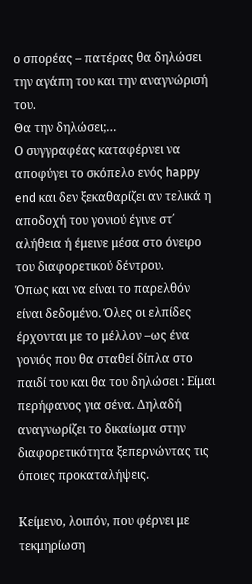ο σπορέας – πατέρας θα δηλώσει την αγάπη του και την αναγνώρισή του.
Θα την δηλώσει;…
Ο συγγραφέας καταφέρνει να αποφύγει το σκόπελο ενός happy end και δεν ξεκαθαρίζει αν τελικά η αποδοχή του γονιού έγινε στ΄ αλήθεια ή έμεινε μέσα στο όνειρο του διαφορετικού δέντρου.
Όπως και να είναι το παρελθόν είναι δεδομένο. Όλες οι ελπίδες έρχονται με το μέλλον –ως ένα γονιός που θα σταθεί δίπλα στο παιδί του και θα του δηλώσει : Είμαι περήφανος για σένα. Δηλαδή αναγνωρίζει το δικαίωμα στην διαφορετικότητα ξεπερνώντας τις όποιες προκαταλήψεις.

Κείμενο, λοιπόν, που φέρνει με τεκμηρίωση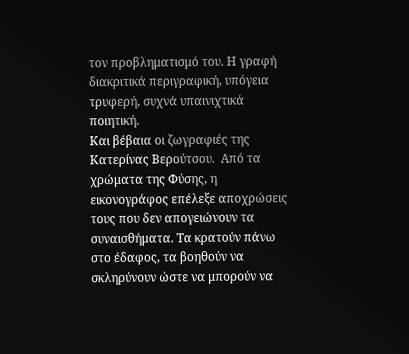τον προβληματισμό του. Η γραφή διακριτικά περιγραφική, υπόγεια τρυφερή, συχνά υπαινιχτικά ποιητική.
Και βέβαια οι ζωγραφιές της Κατερίνας Βερούτσου.  Από τα χρώματα της Φύσης, η εικονογράφος επέλεξε αποχρώσεις τους που δεν απογειώνουν τα συναισθήματα. Τα κρατούν πάνω στο έδαφος, τα βοηθούν να σκληρύνουν ώστε να μπορούν να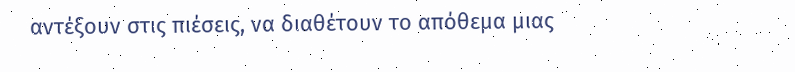αντέξουν στις πιέσεις, να διαθέτουν το απόθεμα μιας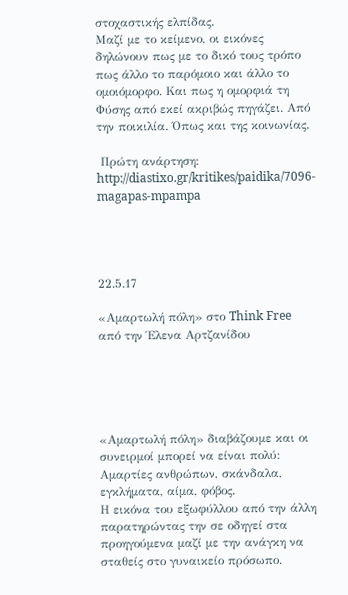στοχαστικής ελπίδας.
Μαζί με το κείμενο, οι εικόνες δηλώνουν πως με το δικό τους τρόπο πως άλλο το παρόμοιο και άλλο το ομοιόμορφο. Και πως η ομορφιά τη Φύσης από εκεί ακριβώς πηγάζει. Από την ποικιλία. Όπως και της κοινωνίας.

 Πρώτη ανάρτηση: http://diastixo.gr/kritikes/paidika/7096-magapas-mpampa




22.5.17

«Αμαρτωλή πόλη» στο Think Free από την Έλενα Αρτζανίδου





«Αμαρτωλή πόλη» διαβάζουμε και οι συνειρμοί μπορεί να είναι πολύ: Αμαρτίες ανθρώπων, σκάνδαλα, εγκλήματα, αίμα, φόβος.
Η εικόνα του εξωφύλλου από την άλλη παρατηρώντας την σε οδηγεί στα προηγούμενα μαζί με την ανάγκη να σταθείς στο γυναικείο πρόσωπο.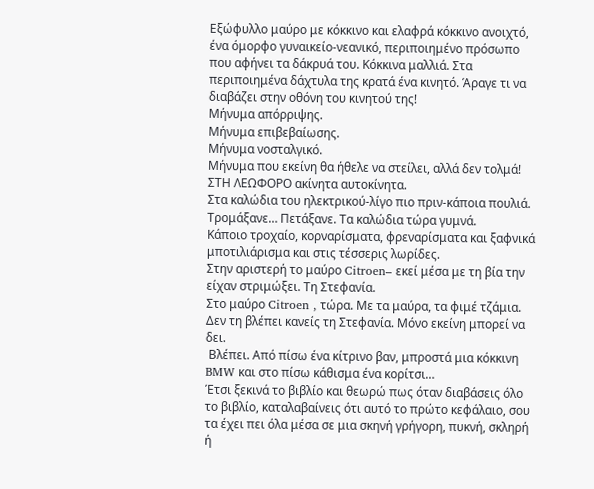Εξώφυλλο μαύρο με κόκκινο και ελαφρά κόκκινο ανοιχτό, ένα όμορφο γυναικείο-νεανικό, περιποιημένο πρόσωπο που αφήνει τα δάκρυά του. Κόκκινα μαλλιά. Στα περιποιημένα δάχτυλα της κρατά ένα κινητό. Άραγε τι να διαβάζει στην οθόνη του κινητού της!
Μήνυμα απόρριψης.
Μήνυμα επιβεβαίωσης.
Μήνυμα νοσταλγικό.
Μήνυμα που εκείνη θα ήθελε να στείλει, αλλά δεν τολμά!
ΣΤΗ ΛΕΩΦΟΡΟ ακίνητα αυτοκίνητα.
Στα καλώδια του ηλεκτρικού-λίγο πιο πριν-κάποια πουλιά.
Τρομάξανε… Πετάξανε. Τα καλώδια τώρα γυμνά.
Κάποιο τροχαίο, κορναρίσματα, φρεναρίσματα και ξαφνικά μποτιλιάρισμα και στις τέσσερις λωρίδες.
Στην αριστερή το μαύρο Citroen– εκεί μέσα με τη βία την είχαν στριμώξει. Τη Στεφανία.
Στο μαύρο Citroen , τώρα. Με τα μαύρα, τα φιμέ τζάμια. Δεν τη βλέπει κανείς τη Στεφανία. Μόνο εκείνη μπορεί να δει.
 Βλέπει. Από πίσω ένα κίτρινο βαν, μπροστά μια κόκκινη BMW και στο πίσω κάθισμα ένα κορίτσι…
Έτσι ξεκινά το βιβλίο και θεωρώ πως όταν διαβάσεις όλο το βιβλίο, καταλαβαίνεις ότι αυτό το πρώτο κεφάλαιο, σου τα έχει πει όλα μέσα σε μια σκηνή γρήγορη, πυκνή, σκληρή ή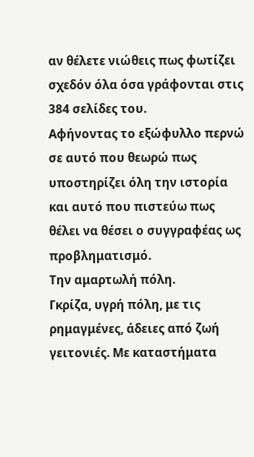αν θέλετε νιώθεις πως φωτίζει σχεδόν όλα όσα γράφονται στις 384 σελίδες του.
Αφήνοντας το εξώφυλλο περνώ σε αυτό που θεωρώ πως υποστηρίζει όλη την ιστορία και αυτό που πιστεύω πως θέλει να θέσει ο συγγραφέας ως προβληματισμό.
Την αμαρτωλή πόλη.
Γκρίζα, υγρή πόλη, με τις ρημαγμένες, άδειες από ζωή γειτονιές. Με καταστήματα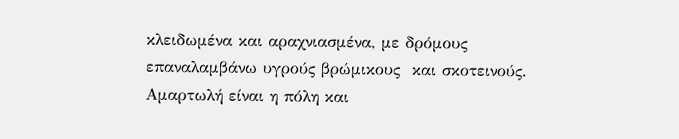κλειδωμένα και αραχνιασμένα, με δρόμους επαναλαμβάνω υγρούς βρώμικους  και σκοτεινούς.
Αμαρτωλή είναι η πόλη και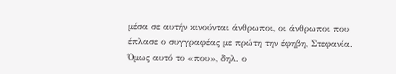μέσα σε αυτήν κινούνται άνθρωποι, οι άνθρωποι που έπλασε ο συγγραφέας με πρώτη την έφηβη, Στεφανία.
Όμως αυτό το «που», δηλ. ο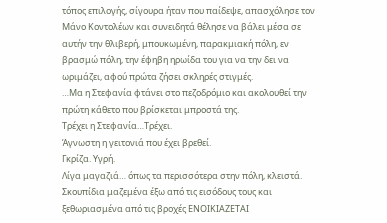τόπος επιλογής, σίγουρα ήταν που παίδεψε, απασχόλησε τον Μάνο Κοντολέων και συνειδητά θέλησε να βάλει μέσα σε αυτήν την θλιβερή, μπουκωμένη, παρακμιακή πόλη, εν βρασμώ πόλη, την έφηβη ηρωίδα του για να την δει να ωριμάζει, αφού πρώτα ζήσει σκληρές στιγμές.
…Μα η Στεφανία φτάνει στο πεζοδρόμιο και ακολουθεί την πρώτη κάθετο που βρίσκεται μπροστά της.
Τρέχει η Στεφανία…Τρέχει.
Άγνωστη η γειτονιά που έχει βρεθεί.
Γκρίζα. Υγρή.
Λίγα μαγαζιά… όπως τα περισσότερα στην πόλη, κλειστά. Σκουπίδια μαζεμένα έξω από τις εισόδους τους και ξεθωριασμένα από τις βροχές ΕΝΟΙΚΙΑΖΕΤΑΙ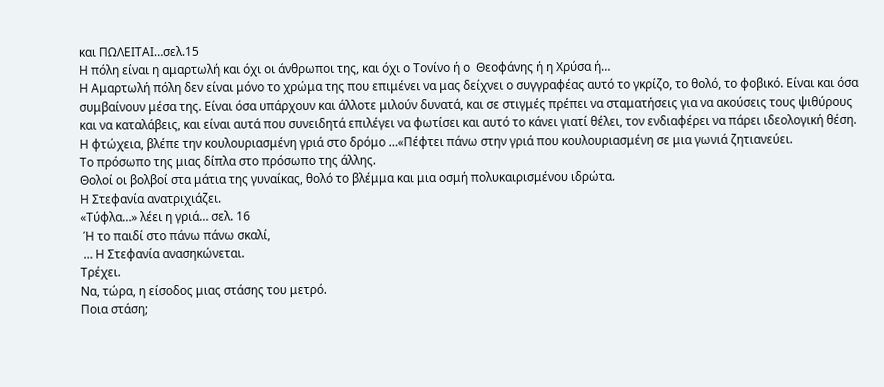και ΠΩΛΕΙΤΑΙ…σελ.15
Η πόλη είναι η αμαρτωλή και όχι οι άνθρωποι της, και όχι ο Τονίνο ή ο  Θεοφάνης ή η Χρύσα ή…
Η Αμαρτωλή πόλη δεν είναι μόνο το χρώμα της που επιμένει να μας δείχνει ο συγγραφέας αυτό το γκρίζο, το θολό, το φοβικό. Είναι και όσα συμβαίνουν μέσα της. Είναι όσα υπάρχουν και άλλοτε μιλούν δυνατά, και σε στιγμές πρέπει να σταματήσεις για να ακούσεις τους ψιθύρους και να καταλάβεις, και είναι αυτά που συνειδητά επιλέγει να φωτίσει και αυτό το κάνει γιατί θέλει, τον ενδιαφέρει να πάρει ιδεολογική θέση.
Η φτώχεια, βλέπε την κουλουριασμένη γριά στο δρόμο …«Πέφτει πάνω στην γριά που κουλουριασμένη σε μια γωνιά ζητιανεύει.
Το πρόσωπο της μιας δίπλα στο πρόσωπο της άλλης.
Θολοί οι βολβοί στα μάτια της γυναίκας, θολό το βλέμμα και μια οσμή πολυκαιρισμένου ιδρώτα.
Η Στεφανία ανατριχιάζει.
«Τύφλα…» λέει η γριά… σελ. 16
 Ή το παιδί στο πάνω πάνω σκαλί,
 … Η Στεφανία ανασηκώνεται.
Τρέχει.
Να, τώρα, η είσοδος μιας στάσης του μετρό.
Ποια στάση;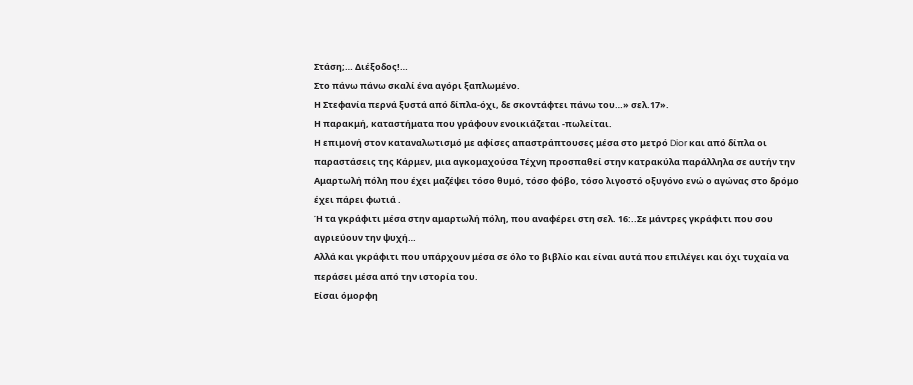Στάση;… Διέξοδος!…
Στο πάνω πάνω σκαλί ένα αγόρι ξαπλωμένο.
Η Στεφανία περνά ξυστά από δίπλα-όχι, δε σκοντάφτει πάνω του…» σελ.17».
Η παρακμή, καταστήματα που γράφουν ενοικιάζεται -πωλείται.
Η επιμονή στον καταναλωτισμό με αφίσες απαστράπτουσες μέσα στο μετρό Dior και από δίπλα οι παραστάσεις της Κάρμεν, μια αγκομαχούσα Τέχνη προσπαθεί στην κατρακύλα παράλληλα σε αυτήν την Αμαρτωλή πόλη που έχει μαζέψει τόσο θυμό, τόσο φόβο, τόσο λιγοστό οξυγόνο ενώ ο αγώνας στο δρόμο έχει πάρει φωτιά .
Ή τα γκράφιτι μέσα στην αμαρτωλή πόλη, που αναφέρει στη σελ. 16:..Σε μάντρες γκράφιτι που σου αγριεύουν την ψυχή…
Αλλά και γκράφιτι που υπάρχουν μέσα σε όλο το βιβλίο και είναι αυτά που επιλέγει και όχι τυχαία να περάσει μέσα από την ιστορία του.
Είσαι όμορφη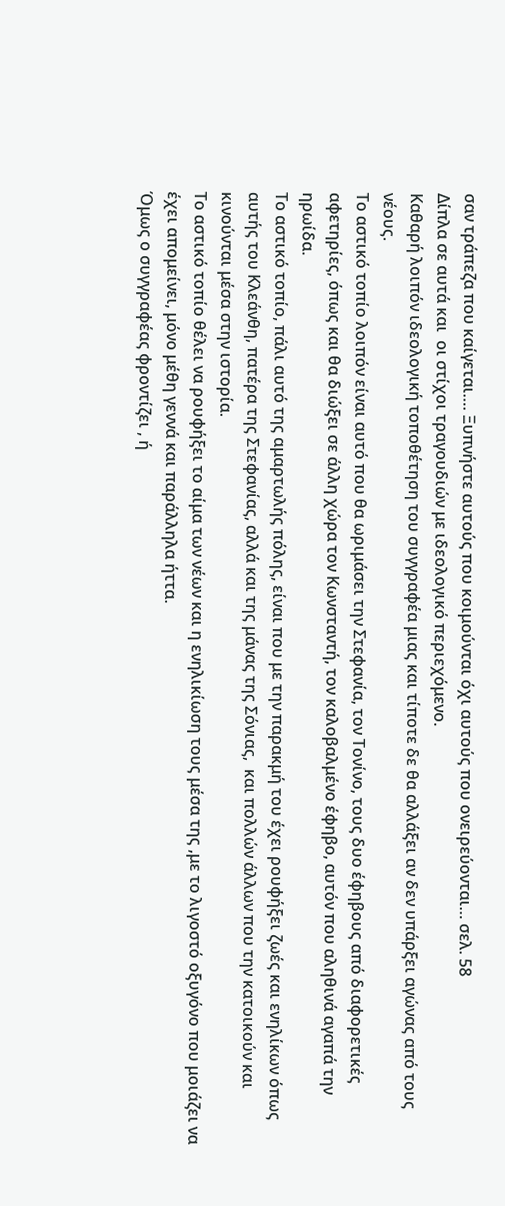σαν τράπεζα που καίγεται…. Ξυπνήστε αυτούς που κοιμούνται όχι αυτούς που ονειρεύονται… σελ. 58
Δίπλα σε αυτά και  οι στίχοι τραγουδιών με ιδεολογικό περιεχόμενο.
Καθαρή λοιπόν ιδεολογική τοποθέτηση του συγγραφέα μιας και τίποτε δε θα αλλάξει αν δεν υπάρξει αγώνας από τους νέους.
Το αστικό τοπίο λοιπόν είναι αυτό που θα ωριμάσει την Στεφανία, τον Τονίνο, τους δυο έφηβους από διαφορετικές αφετηρίες, όπως και θα διώξει σε άλλη χώρα τον Κωνσταντή, τον καλοβαλμένο έφηβο, αυτόν που αληθινά αγαπά την ηρωίδα.
Το αστικό τοπίο, πάλι αυτό της αμαρτωλής πόλης, είναι που με την παρακμή του έχει ρουφήξει ζωές και ενηλίκων όπως αυτής του Κλεάνθη, πατέρα της Στεφανίας, αλλά και της μάνας της Σόνιας,  και πολλών άλλων που την κατοικούν και κινούνται μέσα στην ιστορία.
Το αστικό τοπίο θέλει να ρουφήξει το αίμα των νέων και η ενηλικίωση τους μέσα της ,με το λιγοστό οξυγόνο που μοιάζει να έχει απομείνει, μόνο μέθη γεννά και παράλληλα ήττα.
Όμως ο συγγραφέας φροντίζει , ή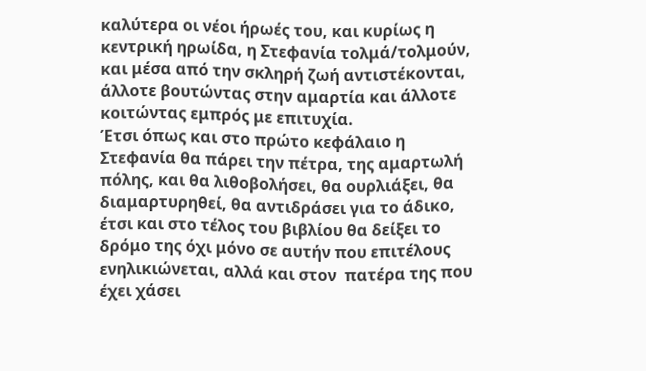καλύτερα οι νέοι ήρωές του, και κυρίως η κεντρική ηρωίδα, η Στεφανία τολμά/τολμούν, και μέσα από την σκληρή ζωή αντιστέκονται, άλλοτε βουτώντας στην αμαρτία και άλλοτε κοιτώντας εμπρός με επιτυχία.
Έτσι όπως και στο πρώτο κεφάλαιο η Στεφανία θα πάρει την πέτρα, της αμαρτωλή πόλης, και θα λιθοβολήσει, θα ουρλιάξει, θα διαμαρτυρηθεί, θα αντιδράσει για το άδικο, έτσι και στο τέλος του βιβλίου θα δείξει το δρόμο της όχι μόνο σε αυτήν που επιτέλους ενηλικιώνεται, αλλά και στον  πατέρα της που έχει χάσει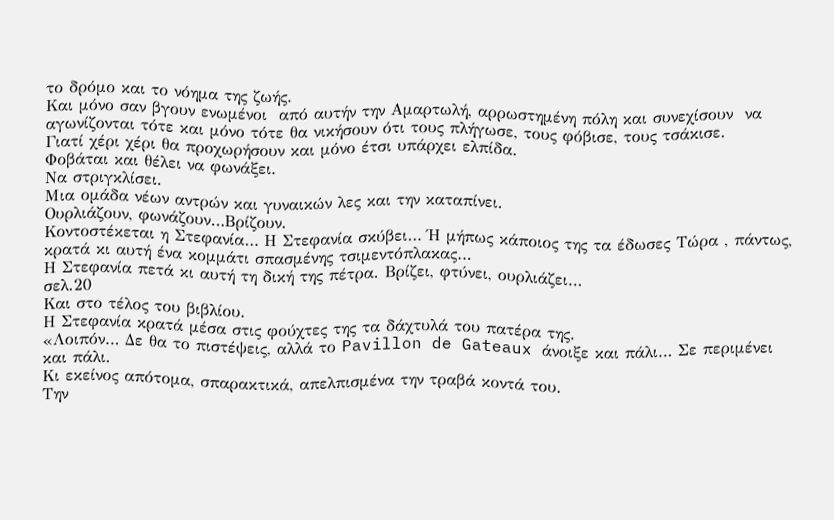το δρόμο και το νόημα της ζωής.
Και μόνο σαν βγουν ενωμένοι  από αυτήν την Αμαρτωλή, αρρωστημένη πόλη και συνεχίσουν  να αγωνίζονται τότε και μόνο τότε θα νικήσουν ότι τους πλήγωσε, τους φόβισε, τους τσάκισε.
Γιατί χέρι χέρι θα προχωρήσουν και μόνο έτσι υπάρχει ελπίδα.
Φοβάται και θέλει να φωνάξει.
Να στριγκλίσει.
Μια ομάδα νέων αντρών και γυναικών λες και την καταπίνει.
Ουρλιάζουν, φωνάζουν…Βρίζουν.
Κοντοστέκεται η Στεφανία… Η Στεφανία σκύβει… Ή μήπως κάποιος της τα έδωσες Τώρα , πάντως, κρατά κι αυτή ένα κομμάτι σπασμένης τσιμεντόπλακας…
Η Στεφανία πετά κι αυτή τη δική της πέτρα. Βρίζει, φτύνει, ουρλιάζει…
σελ.20
Και στο τέλος του βιβλίου.
Η Στεφανία κρατά μέσα στις φούχτες της τα δάχτυλά του πατέρα της.
«Λοιπόν… Δε θα το πιστέψεις, αλλά το Pavillon de Gateaux άνοιξε και πάλι… Σε περιμένει και πάλι.
Κι εκείνος απότομα, σπαρακτικά, απελπισμένα την τραβά κοντά του.
Την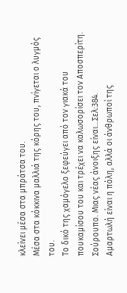κλείνει μέσα στα μπράτσα του.
Μέσα στα κόκκινα μαλλιά της κόρης του, πνίγεται ο λυγμός του.
Το δικό της χαμόγελο ξεφεύγει από τον γιακά του πουκαμίσου του και τρέχει να καλωσορίσει τον Αποσπερίτη.
Σούρουπο. Μιας νέας άνοιξης είναι…Σελ:384.
Αμαρτωλή είναι η πόλη, αλλά οι άνθρωποί της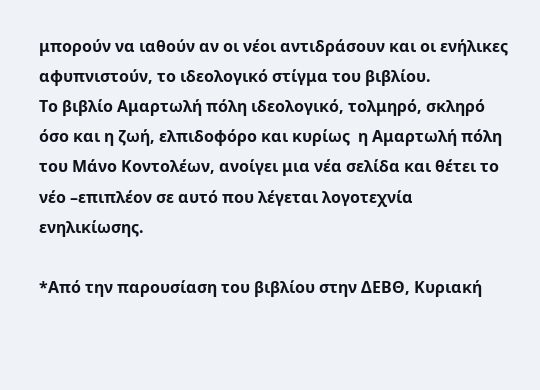μπορούν να ιαθούν αν οι νέοι αντιδράσουν και οι ενήλικες αφυπνιστούν, το ιδεολογικό στίγμα του βιβλίου.
Το βιβλίο Αμαρτωλή πόλη ιδεολογικό, τολμηρό, σκληρό όσο και η ζωή, ελπιδοφόρο και κυρίως  η Αμαρτωλή πόλη του Μάνο Κοντολέων, ανοίγει μια νέα σελίδα και θέτει το νέο –επιπλέον σε αυτό που λέγεται λογοτεχνία ενηλικίωσης.

*Από την παρουσίαση του βιβλίου στην ΔΕΒΘ, Κυριακή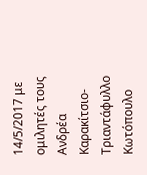14/5/2017 με ομιλητές τους Ανδρέα Καρακίτσιο-Τριαντάφυλλο Κωτόπουλο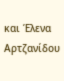και Έλενα Αρτζανίδου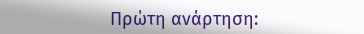Πρώτη ανάρτηση: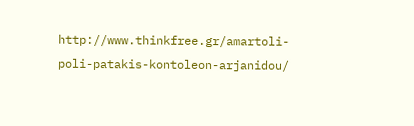http://www.thinkfree.gr/amartoli-poli-patakis-kontoleon-arjanidou/